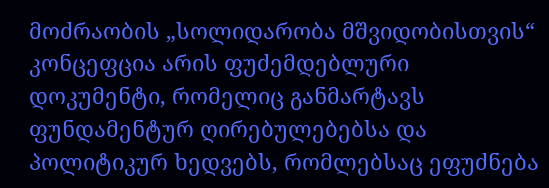მოძრაობის „სოლიდარობა მშვიდობისთვის“ კონცეფცია არის ფუძემდებლური დოკუმენტი, რომელიც განმარტავს ფუნდამენტურ ღირებულებებსა და პოლიტიკურ ხედვებს, რომლებსაც ეფუძნება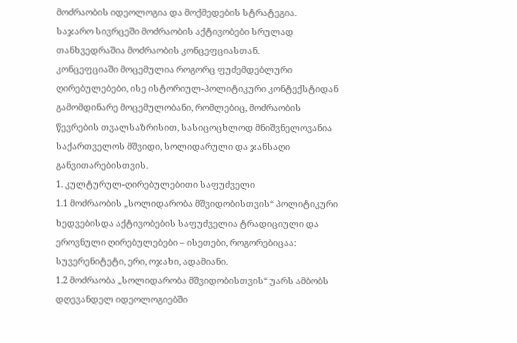მოძრაობის იდეოლოგია და მოქმედების სტრატეგია.
საჯარო სივრცეში მოძრაობის აქტივობები სრულად თანხვედრაშია მოძრაობის კონცეფციასთან.
კონცეფციაში მოცემულია როგორც ფუძემდებლური ღირებულებები, ისე ისტორიულ-პოლიტიკური კონტექსტიდან გამომდინარე მოცემულობანი, რომლებიც, მოძრაობის წევრების თვალსაზრისით, სასიცოცხლოდ მნიშვნელოვანია საქართველოს მშვიდი, სოლიდარული და ჯანსაღი განვითარებისთვის.
1. კულტურულ-ღირებულებითი საფუძველი
1.1 მოძრაობის „სოლიდარობა მშვიდობისთვის“ პოლიტიკური ხედვებისდა აქტივობების საფუძველია ტრადიციული და ეროვნული ღირებულებები – ისეთები, როგორებიცაა: სუვერენიტეტი, ერი, ოჯახი, ადამიანი.
1.2 მოძრაობა „სოლიდარობა მშვიდობისთვის“ უარს ამბობს დღევანდელ იდეოლოგიებში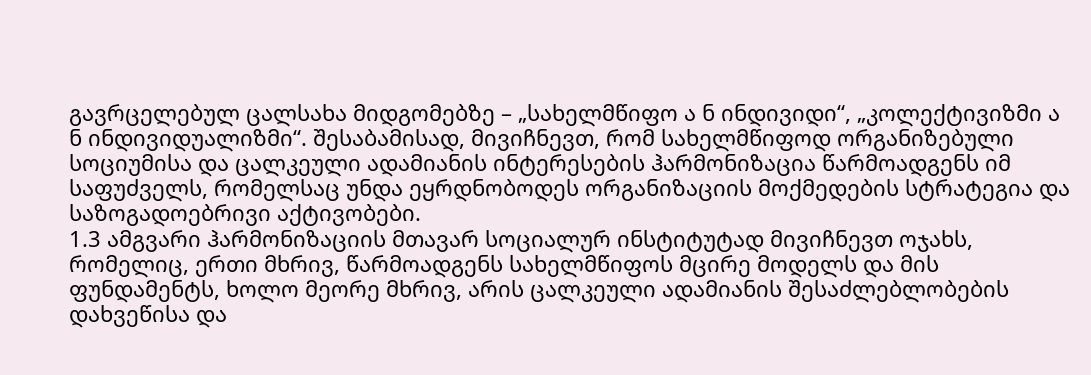გავრცელებულ ცალსახა მიდგომებზე – „სახელმწიფო ა ნ ინდივიდი“, „კოლექტივიზმი ა ნ ინდივიდუალიზმი“. შესაბამისად, მივიჩნევთ, რომ სახელმწიფოდ ორგანიზებული სოციუმისა და ცალკეული ადამიანის ინტერესების ჰარმონიზაცია წარმოადგენს იმ საფუძველს, რომელსაც უნდა ეყრდნობოდეს ორგანიზაციის მოქმედების სტრატეგია და საზოგადოებრივი აქტივობები.
1.3 ამგვარი ჰარმონიზაციის მთავარ სოციალურ ინსტიტუტად მივიჩნევთ ოჯახს, რომელიც, ერთი მხრივ, წარმოადგენს სახელმწიფოს მცირე მოდელს და მის ფუნდამენტს, ხოლო მეორე მხრივ, არის ცალკეული ადამიანის შესაძლებლობების დახვეწისა და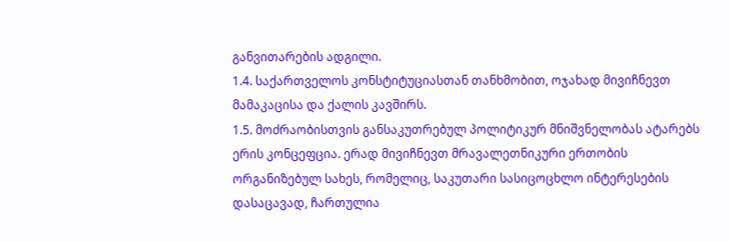განვითარების ადგილი.
1.4. საქართველოს კონსტიტუციასთან თანხმობით, ოჯახად მივიჩნევთ მამაკაცისა და ქალის კავშირს.
1.5. მოძრაობისთვის განსაკუთრებულ პოლიტიკურ მნიშვნელობას ატარებს ერის კონცეფცია. ერად მივიჩნევთ მრავალეთნიკური ერთობის ორგანიზებულ სახეს, რომელიც, საკუთარი სასიცოცხლო ინტერესების დასაცავად, ჩართულია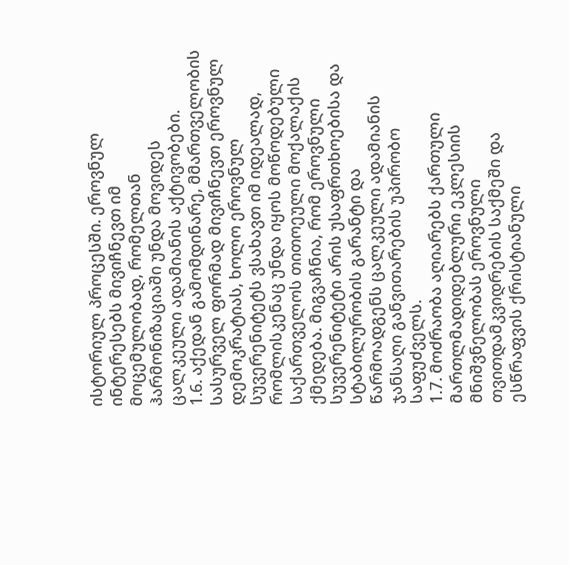ისტორიულ პროცესში. ეროვნულ ინტერესებს მივიჩნევთ იმ მოცემულობად, რომელთან ჰარმონიზაციაში უნდა მოვიდეს ცალკეული ადამიანის აქტივობები.
1.6. აქედან გამომდინარე, მმართველობის სასურველ ფორმად მივიჩნევთ ეროვნულ დემოკრატიას, ხოლო ეროვნულ სუვერენიტეტს ვსახავთ იმ იდეალად, რომლისკენაც უნდა იყოს მოწოდებული საქართველოს თითოეული მოქალაქის ქმედება. მიგვაჩნია, რომ ეროვნული სუვერენიტეტი არის უსაფრთხოებისა და სტაბილურობის გარანტი და წარმოადგენს ცალკეული ადამიანის ჯანსაღი განვითარების უპირობო საფუძველს.
1.7. მოძრაობა აღიარებს ქართული მართლმადიდებლური ეკლესიის მნიშვნელობას ეროვნული თვითდამკვიდრების საქმეში და ესწრაფვის ქრისტიანული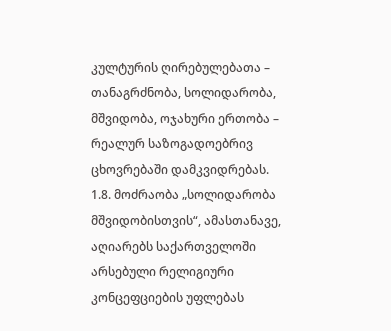კულტურის ღირებულებათა – თანაგრძნობა, სოლიდარობა, მშვიდობა, ოჯახური ერთობა – რეალურ საზოგადოებრივ ცხოვრებაში დამკვიდრებას.
1.8. მოძრაობა „სოლიდარობა მშვიდობისთვის“, ამასთანავე, აღიარებს საქართველოში არსებული რელიგიური კონცეფციების უფლებას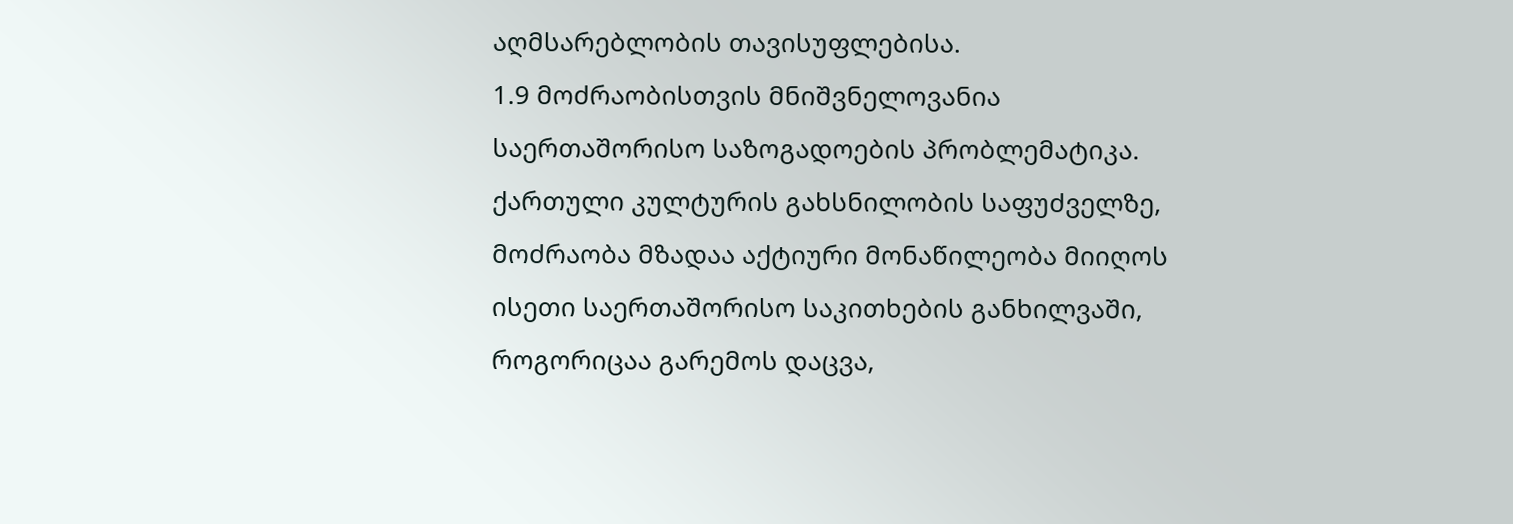აღმსარებლობის თავისუფლებისა.
1.9 მოძრაობისთვის მნიშვნელოვანია საერთაშორისო საზოგადოების პრობლემატიკა. ქართული კულტურის გახსნილობის საფუძველზე, მოძრაობა მზადაა აქტიური მონაწილეობა მიიღოს ისეთი საერთაშორისო საკითხების განხილვაში, როგორიცაა გარემოს დაცვა,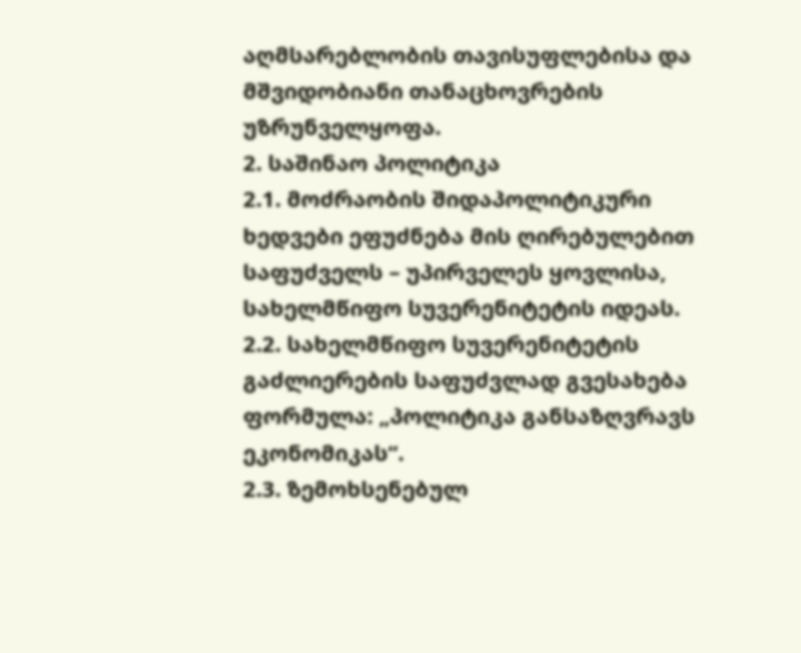აღმსარებლობის თავისუფლებისა და მშვიდობიანი თანაცხოვრების უზრუნველყოფა.
2. საშინაო პოლიტიკა
2.1. მოძრაობის შიდაპოლიტიკური ხედვები ეფუძნება მის ღირებულებით საფუძველს – უპირველეს ყოვლისა, სახელმწიფო სუვერენიტეტის იდეას.
2.2. სახელმწიფო სუვერენიტეტის გაძლიერების საფუძვლად გვესახება ფორმულა: „პოლიტიკა განსაზღვრავს ეკონომიკას“.
2.3. ზემოხსენებულ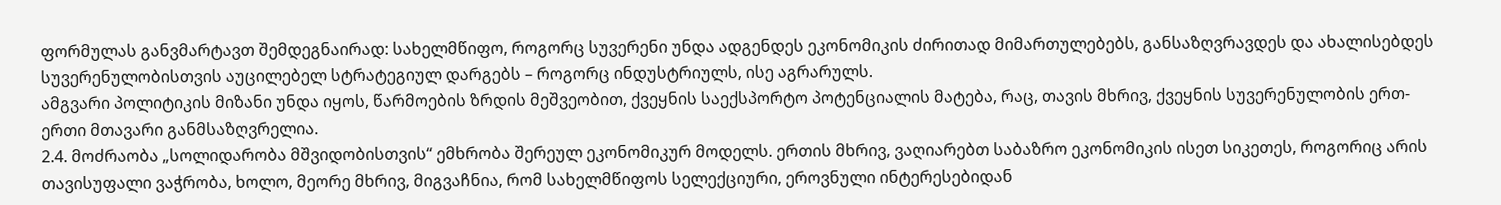ფორმულას განვმარტავთ შემდეგნაირად: სახელმწიფო, როგორც სუვერენი უნდა ადგენდეს ეკონომიკის ძირითად მიმართულებებს, განსაზღვრავდეს და ახალისებდეს სუვერენულობისთვის აუცილებელ სტრატეგიულ დარგებს – როგორც ინდუსტრიულს, ისე აგრარულს.
ამგვარი პოლიტიკის მიზანი უნდა იყოს, წარმოების ზრდის მეშვეობით, ქვეყნის საექსპორტო პოტენციალის მატება, რაც, თავის მხრივ, ქვეყნის სუვერენულობის ერთ-ერთი მთავარი განმსაზღვრელია.
2.4. მოძრაობა „სოლიდარობა მშვიდობისთვის“ ემხრობა შერეულ ეკონომიკურ მოდელს. ერთის მხრივ, ვაღიარებთ საბაზრო ეკონომიკის ისეთ სიკეთეს, როგორიც არის თავისუფალი ვაჭრობა, ხოლო, მეორე მხრივ, მიგვაჩნია, რომ სახელმწიფოს სელექციური, ეროვნული ინტერესებიდან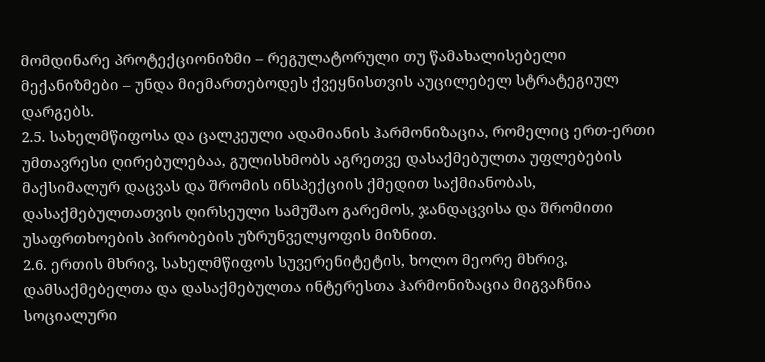მომდინარე პროტექციონიზმი – რეგულატორული თუ წამახალისებელი მექანიზმები – უნდა მიემართებოდეს ქვეყნისთვის აუცილებელ სტრატეგიულ დარგებს.
2.5. სახელმწიფოსა და ცალკეული ადამიანის ჰარმონიზაცია, რომელიც ერთ-ერთი უმთავრესი ღირებულებაა, გულისხმობს აგრეთვე დასაქმებულთა უფლებების მაქსიმალურ დაცვას და შრომის ინსპექციის ქმედით საქმიანობას, დასაქმებულთათვის ღირსეული სამუშაო გარემოს, ჯანდაცვისა და შრომითი უსაფრთხოების პირობების უზრუნველყოფის მიზნით.
2.6. ერთის მხრივ, სახელმწიფოს სუვერენიტეტის, ხოლო მეორე მხრივ, დამსაქმებელთა და დასაქმებულთა ინტერესთა ჰარმონიზაცია მიგვაჩნია სოციალური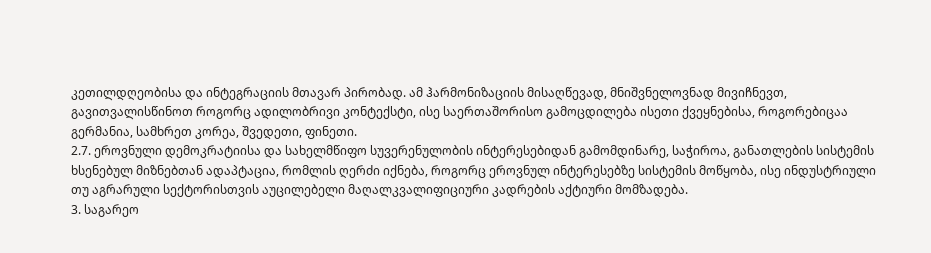კეთილდღეობისა და ინტეგრაციის მთავარ პირობად. ამ ჰარმონიზაციის მისაღწევად, მნიშვნელოვნად მივიჩნევთ, გავითვალისწინოთ როგორც ადილობრივი კონტექსტი, ისე საერთაშორისო გამოცდილება ისეთი ქვეყნებისა, როგორებიცაა გერმანია, სამხრეთ კორეა, შვედეთი, ფინეთი.
2.7. ეროვნული დემოკრატიისა და სახელმწიფო სუვერენულობის ინტერესებიდან გამომდინარე, საჭიროა, განათლების სისტემის ხსენებულ მიზნებთან ადაპტაცია, რომლის ღერძი იქნება, როგორც ეროვნულ ინტერესებზე სისტემის მოწყობა, ისე ინდუსტრიული თუ აგრარული სექტორისთვის აუცილებელი მაღალკვალიფიციური კადრების აქტიური მომზადება.
3. საგარეო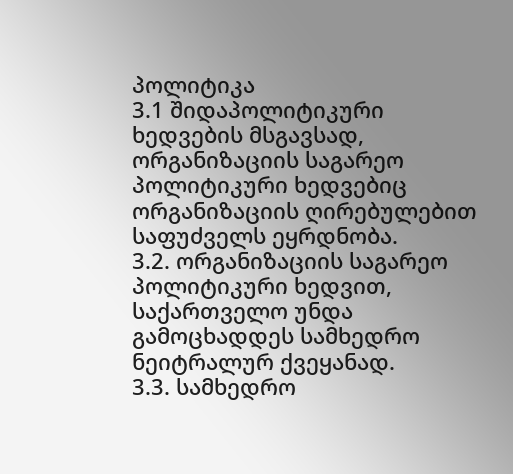პოლიტიკა
3.1 შიდაპოლიტიკური ხედვების მსგავსად, ორგანიზაციის საგარეო პოლიტიკური ხედვებიც ორგანიზაციის ღირებულებით საფუძველს ეყრდნობა.
3.2. ორგანიზაციის საგარეო პოლიტიკური ხედვით, საქართველო უნდა გამოცხადდეს სამხედრო ნეიტრალურ ქვეყანად.
3.3. სამხედრო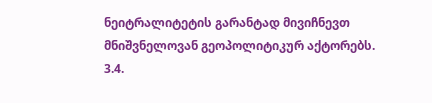ნეიტრალიტეტის გარანტად მივიჩნევთ მნიშვნელოვან გეოპოლიტიკურ აქტორებს.
3.4.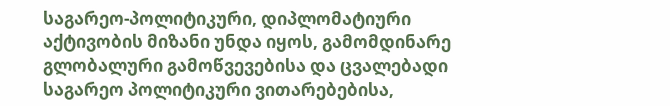საგარეო-პოლიტიკური, დიპლომატიური აქტივობის მიზანი უნდა იყოს, გამომდინარე გლობალური გამოწვევებისა და ცვალებადი საგარეო პოლიტიკური ვითარებებისა,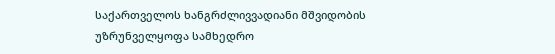საქართველოს ხანგრძლივვადიანი მშვიდობის უზრუნველყოფა სამხედრო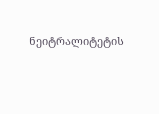ნეიტრალიტეტის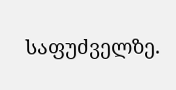საფუძველზე.